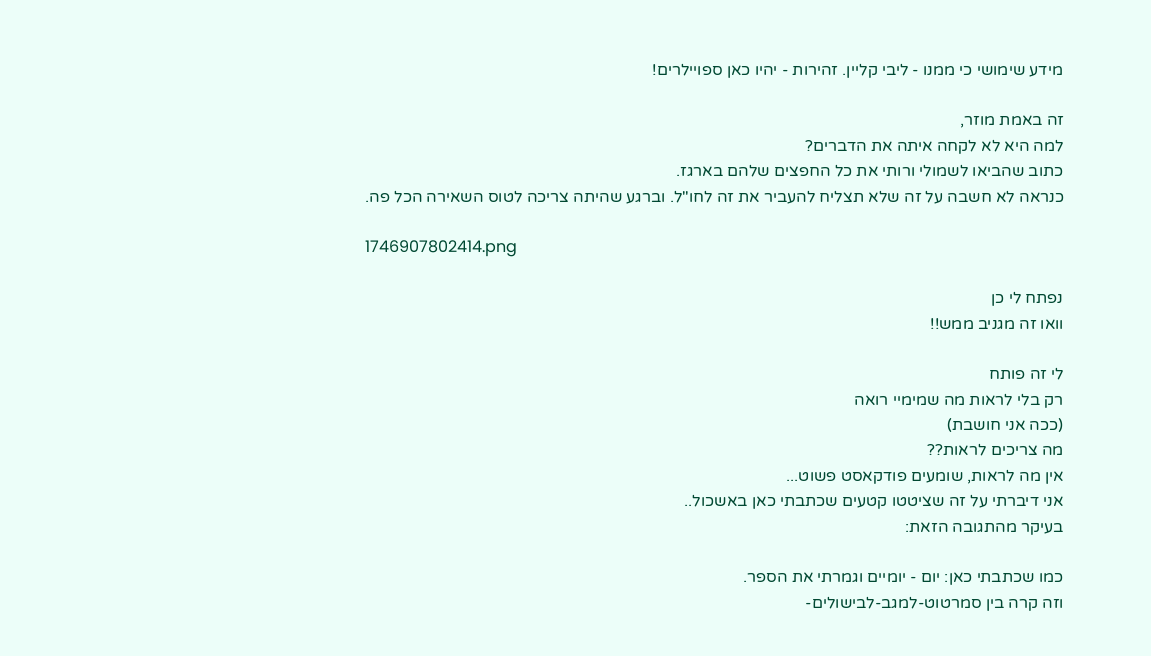מידע שימושי כי ממנו - ליבי קליין. זהירות - יהיו כאן ספויילרים!

זה באמת מוזר,
למה היא לא לקחה איתה את הדברים?
כתוב שהביאו לשמולי ורותי את כל החפצים שלהם בארגז.
כנראה לא חשבה על זה שלא תצליח להעביר את זה לחו"ל. וברגע שהיתה צריכה לטוס השאירה הכל פה.

1746907802414.png

נפתח לי כן
וואו זה מגניב ממש!!

לי זה פותח
רק בלי לראות מה שמימיי רואה
(ככה אני חושבת)
מה צריכים לראות??
אין מה לראות, שומעים פודקאסט פשוט...
אני דיברתי על זה שציטטו קטעים שכתבתי כאן באשכול..
בעיקר מהתגובה הזאת:

כמו שכתבתי כאן: יום - יומיים וגמרתי את הספר.
וזה קרה בין סמרטוט-למגב-לבישולים-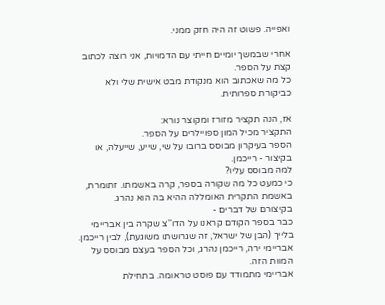ואפייה. פשוט זה היה חזק ממני.

אחרי שבמשך יומיים חייתי עם הדמויות, אני רוצה לכתוב קצת על הספר.
כל מה שאכתוב הוא מנקודת מבט אישית שלי ולא כביקורת ספרותית.

אז, הנה תקציר מזורז ומקוצר נורא:
התקציר מכיל המון ספויילרים על הספר.
הספר בעיקרון מבוסס ברובו על שי, שייע, שייעלה, או בקיצור - רייכמן.
למה מבוסס עליו?
כי כמעט כל מה שקורה בספר, קרה באשמתו. זתומרת, באשמת התקרית האומללה ההיא בה הוא נהרג.
בקיצורם של דברים -
כבר בספר הקודם קראנו על הדו''צ שקרה בין אבריימי בלייך (הבן של ישראל, זה שגרושתו משוגעת), לבין רייכמן.
אבריימי ירה, רייכמן נהרג, וכל הספר בעצם מבוסס על המוות הזה.
אבריימי מתמודד עם פוסט טראומה. בתחילת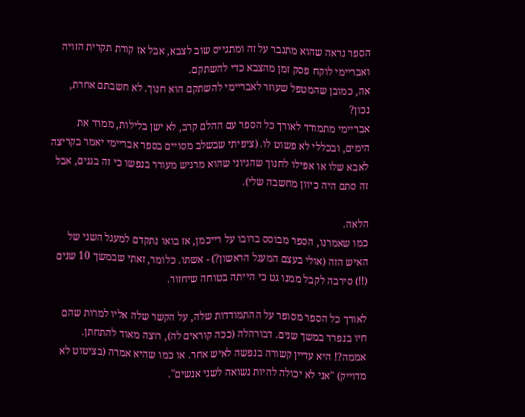הספר נראה שהוא מתגבר על זה ומתגייס שוב לצבא, אבל אז קורת תקרית הזויה ואבריימי לוקח פסק זמן מהצבא כדי להשתקם.
אה, כמובן שהמטפל שעוזר לאבריימי להשתקם הוא חנוך. לא חשבתם אחרת, נכון?
אבריימי מתמודד לאורך כל הספר עם ההלם קרב, לא ישן בלילות, ממרר את הימים, ובכללי לא פשוט לו. (ציפיתי שבשלב מסויים בספר אבריימי יאמר בקריצה לאבא שלו או אפילו לחנוך שהגיוני שהוא מרגיש מעורר בנפשו כי זה בגנים, אבל זה סתם היה כיוון מחשבה שלי).

הלאה.
כמו שאמרנו, הספר מבוסס ברובו על רייכמן, אז בואו נתקדם למעגל השני של האיש הזה (אולי בעצם המעגל הראשון?) - אשתו. כלומר, זאתי שבמשך 10 שנים (!!) סירבה לקבל ממנו גט כי הייתה בטוחה שיחזור.

לאורך כל הספר מסופר על ההתמודדות שלה, על הקשר שלה אליו למרות שהם חיו בנפרד במשך שנים. דבורהלה (ככה קוראים לה), רוצה מאוד להתחתן. אממה?! היא עדיין קשורה בנפשה לאיש אחר. או כמו שהיא אמרה (בציטוט לא מדוייק) ''אני לא יכולה להיות נשואה לשני אנשים''.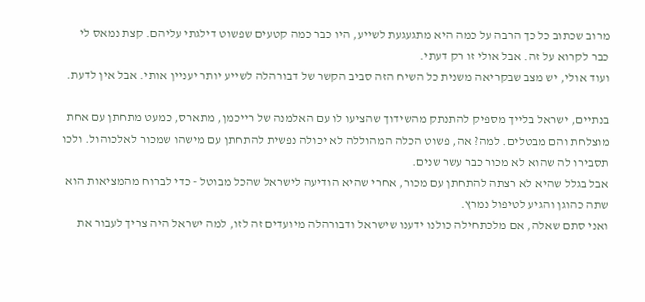מרוב שכתוב כל כך הרבה על כמה היא מתגעגעת לשייע, היו כבר כמה קטעים שפשוט דילגתי עליהם. קצת נמאס לי כבר לקרוא על זה. אבל אולי זו רק דעתי.
ועוד אולי, יש מצב שבקריאה משנית כל השיח הזה סביב הקשר של דבורהלה לשייע יותר יעניין אותי. אבל אין לדעת.

בנתיים, ישראל בלייך מספיק להתנתק מהשידוך שהציעו לו עם האלמנה של רייכמן, מתארס, כמעט מתחתן עם אחת מוצלחת והם מבטלים. למה? אה, פשוט הכלה המהוללה לא יכולה נפשית להתחתן עם מישהו שמכור לאלכוהול. ולכו תסבירו לה שהוא לא מכור כבר עשר שנים.
אבל בגלל שהיא לא רצתה להתחתן עם מכור, אחרי שהיא הודיעה לישראל שהכל מבוטל - כדי לברוח מהמציאות הוא שתה כהוגן והגיע לטיפול נמרץ.
ואני סתם שאלה, אם מלכתחילה כולנו ידענו שישראל ודבורהלה מיועדים זה לזו, למה ישראל היה צריך לעבור את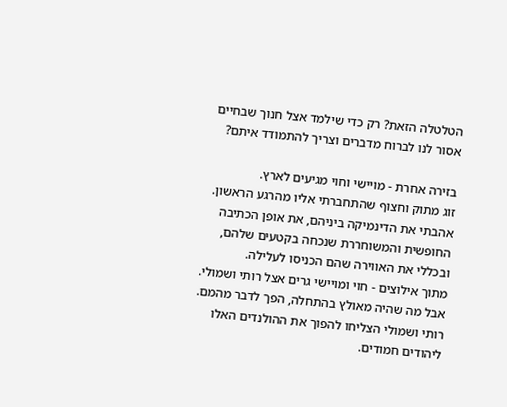הטלטלה הזאת? רק כדי שילמד אצל חנוך שבחיים אסור לנו לברוח מדברים וצריך להתמודד איתם?

בזירה אחרת - מויישי וחוי מגיעים לארץ.
זוג מתוק וחצוף שהתחברתי אליו מהרגע הראשון. אהבתי את הדינמיקה ביניהם, את אופן הכתיבה החופשית והמשוחררת שנכחה בקטעים שלהם, ובכללי את האווירה שהם הכניסו לעלילה.
מתוך אילוצים - חוי ומויישי גרים אצל רותי ושמולי. אבל מה שהיה מאולץ בהתחלה, הפך לדבר מהמם. רותי ושמולי הצליחו להפוך את ההולנדים האלו ליהודים חמודים.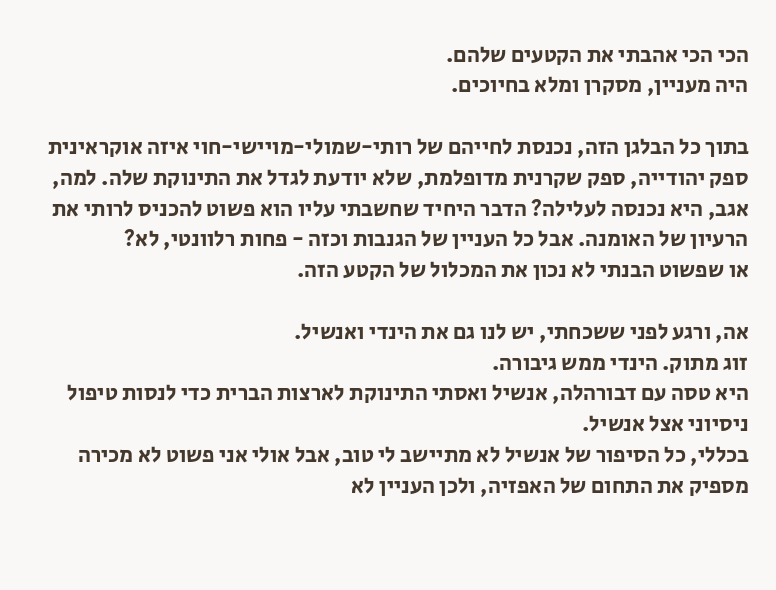הכי הכי אהבתי את הקטעים שלהם.
היה מעניין, מסקרן ומלא בחיוכים.

בתוך כל הבלגן הזה, נכנסת לחייהם של רותי-שמולי-מויישי-חוי איזה אוקראינית ספק יהודייה, ספק שקרנית מדופלמת, שלא יודעת לגדל את התינוקת שלה. למה, אגב, היא נכנסה לעלילה? הדבר היחיד שחשבתי עליו הוא פשוט להכניס לרותי את הרעיון של האומנה. אבל כל העניין של הגנבות וכזה - פחות רלוונטי, לא?
או שפשוט הבנתי לא נכון את המכלול של הקטע הזה.

אה, ורגע לפני ששכחתי, יש לנו גם את הינדי ואנשיל.
זוג מתוק. הינדי ממש גיבורה.
היא טסה עם דבורהלה, אנשיל ואסתי התינוקת לארצות הברית כדי לנסות טיפול ניסיוני אצל אנשיל.
בכללי, כל הסיפור של אנשיל לא מתיישב לי טוב, אבל אולי אני פשוט לא מכירה מספיק את התחום של האפזיה, ולכן העניין לא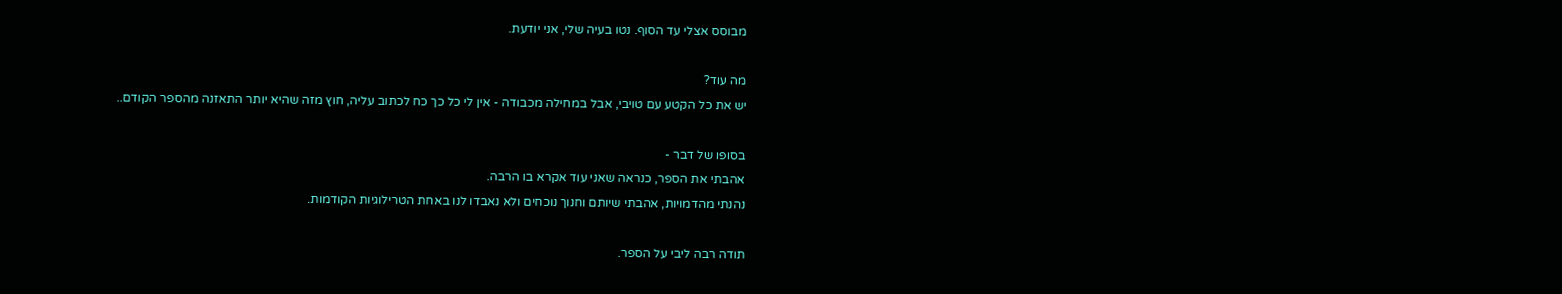מבוסס אצלי עד הסוף. נטו בעיה שלי, אני יודעת.

מה עוד?
יש את כל הקטע עם טויבי, אבל במחילה מכבודה - אין לי כל כך כח לכתוב עליה, חוץ מזה שהיא יותר התאזנה מהספר הקודם..

בסופו של דבר -
אהבתי את הספר, כנראה שאני עוד אקרא בו הרבה.
נהנתי מהדמויות, אהבתי שיותם וחנוך נוכחים ולא נאבדו לנו באחת הטרילוגיות הקודמות.

תודה רבה ליבי על הספר.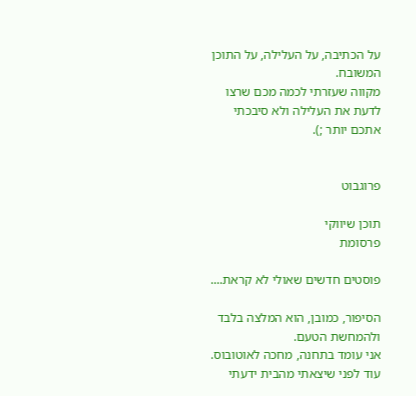על הכתיבה, על העלילה, על התוכן המשובח.
מקווה שעזרתי לכמה מכם שרצו לדעת את העלילה ולא סיבכתי אתכם יותר ;).


פרוגבוט

תוכן שיווקי
פרסומת

פוסטים חדשים שאולי לא קראת....

הסיפור, כמובן, הוא המלצה בלבד ולהמחשת הטעם.
אני עומד בתחנה, מחכה לאוטובוס. עוד לפני שיצאתי מהבית ידעתי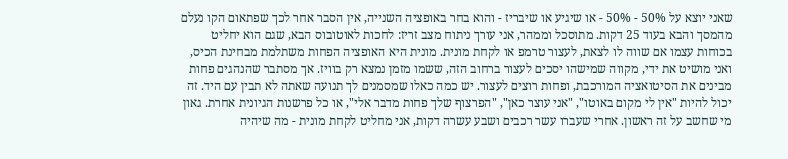שאני יוצא על 50% - 50% - או שיגיע או שיבריז - והוא בחר באופציה השנייה, אין הסבר אחר לכך שפתאום הקו נעלם מהמסך והבא בעוד 25 דקות. מתוסכל וממהר, אני עורך ניתוח מצב זריז: לחכות לאוטובוס הבא, שגם הוא יחליט בכוחות עצמו אם שווה לו לצאת, לעצור טרמפ או לקחת מונית. מונית היא האופציה הפחות משתלמת מבחינת הכיס, ואני מושיט את ידי, מקווה שמישהו יסכים לעצור ברחוב הזה, ששמו מזמן נמצא רק בוויז. אך מסתבר שהנהגים פחות מבינים את הסיטואציה המורכבת, ופחות רוצים לעצור. יש כמה כאלו שמסמנים לך תנועה שאתה לא תבין עם היד. זה יכול להיות "אין לי מקום באוטו", "אני עוצר כאן", "הפרצוף שלך פחות מדבר אלי", או כל פרשנות הגיונית אחרת. גאון מי שחשב על זה ראשון. אחרי שעברו עשר רכבים ושבע עשרה דקות, אני מחליט לקחת מונית - מה שיהיה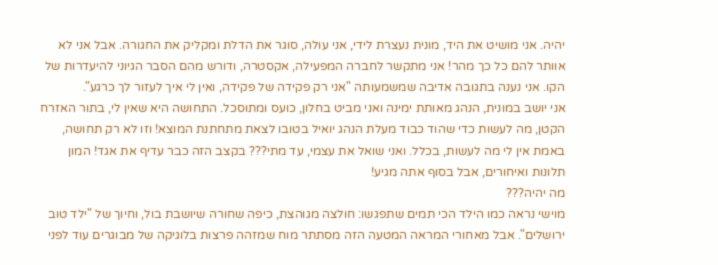יהיה. אני מושיט את היד, מונית נעצרת לידי, אני עולה, סוגר את הדלת ומקליק את החגורה. אבל אני לא אוותר להם כל כך מהר! אני מתקשר לחברה המפעילה, אקסטרה, ודורש מהם הסבר הגיוני להיעדרות של הקו. אני נענה בתגובה אדיבה שמשמעותה "אני רק פקידה של פקידה, ואין לי איך לעזור לך כרגע".
אני יושב במונית, הנהג מאותת ימינה ואני מביט בחלון, כועס ומתוסכל. התחושה היא שאין לי, בתור האזרח הקטן, מה לעשות כדי שהוד כבוד מעלת הנהג יואיל בטובו לצאת מתחתנת המוצא! וזו לא רק תחושה, באמת אין לי מה לעשות, בכלל. ואני שואל את עצמי, עד מתי??? בקצב הזה כבר עדיף את אגד! המון תלונות ואיחורים, אבל בסוף אתה מגיע!
מה יהיה???
מוישי נראה כמו הילד הכי תמים שתפגשו: חולצה מגוהצת, כיפה שחורה שיושבת בול, וחיוך של "ילד טוב ירושלים". אבל מאחורי המראה המטעה הזה מסתתר מוח שמזהה פרצות בלוגיקה של מבוגרים עוד לפני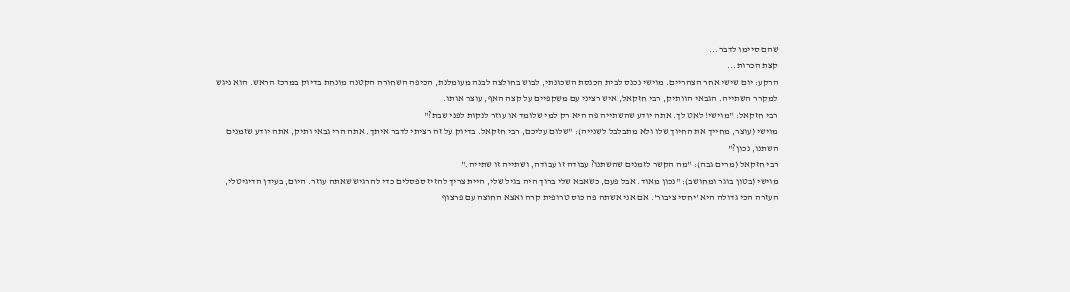שהם סיימו לדבר...
קצת הכרות...
הרקע: יום שישי אחר הצהריים. מוישי נכנס לבית הכנסת השכונתי, לבוש בחולצה לבנה מעומלנת, הכיפה השחורה הקטנה מונחת בדיוק במרכז הראש. הוא ניגש למקרר השתייה. הגבאי הוותיק, רבי חזקאל, איש רציני עם משקפיים על קצה האף, עוצר אותו.
רבי חזקאל: "מוישי! לאט לך. אתה יודע שהשתייה פה היא רק למי שלומד או עוזר לנקות לפני שבת?"
מוישי (עוצר, מחייך את החיוך שלו ולא מתבלבל לשנייה): "שלום עליכם, רבי חזקאל. בדיוק על זה רציתי לדבר איתך. אתה הרי גבאי ותיק, אתה יודע שזמנים השתנו, נכון?"
רבי חזקאל (מרים גבה): "מה הקשר לזמנים שהשתנו? עבודה זו עבודה, ושתייה זו שתייה."
מוישי (בטון בוגר ומחושב): "נכון מאוד. אבל פעם, כשאבא שלי ברוך היה בגיל שלי, היית צריך להזיז ספסלים כדי להרגיש שאתה עוזר. היום, בעידן הדיגיטלי, העזרה הכי גדולה היא 'יחסי ציבור'. אם אני אשתה פה כוס טרופית קרה ואצא החוצה עם פרצוף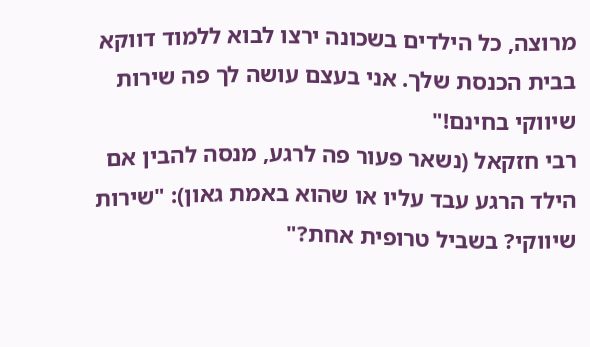מרוצה, כל הילדים בשכונה ירצו לבוא ללמוד דווקא בבית הכנסת שלך. אני בעצם עושה לך פה שירות שיווקי בחינם!"
רבי חזקאל (נשאר פעור פה לרגע, מנסה להבין אם הילד הרגע עבד עליו או שהוא באמת גאון): "שירות שיווקי? בשביל טרופית אחת?"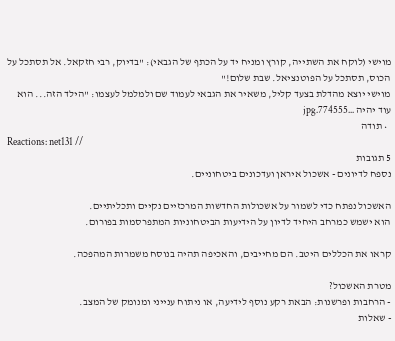מוישי (לוקח את השתייה, קורץ ומניח יד על הכתף של הגבאי): "בדיוק, רבי חזקאל. אל תסתכל על הכוס, תסתכל על הפוטנציאל. שבת שלום!"
מוישי יוצא מהדלת בצעד קליל, משאיר את הגבאי לעמוד שם ולמלמל לעצמו: "הילד הזה... הוא עוד יהיה ...774555.jpg
  • תודה
Reactions: net131 //
5 תגובות
נספח לדיונים - אשכול איראן ועדכונים ביטחוניים.

האשכול נפתח כדי לשמור על אשכולות החדשות המרכזיים נקיים ותכליתיים.
הוא ישמש כמרחב היחיד לדיון על הידיעות הביטחוניות המתפרסמות בפורום.

קראו את הכללים היטב. הם מחייבים, והאכיפה תהיה בנוסח משמרות המהפכה.

מטרת האשכול?
- הרחבות ופרשנות: הבאת רקע נוסף לידיעה, או ניתוח ענייני ומנומק של המצב.
- שאלות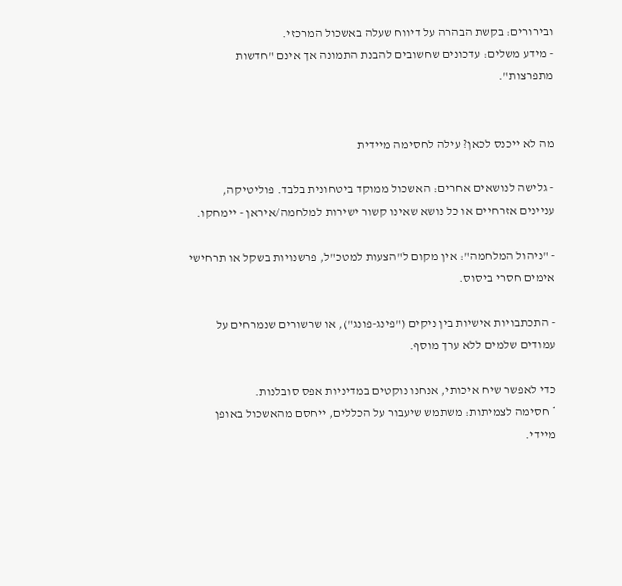ובירורים: בקשת הבהרה על דיווח שעלה באשכול המרכזי.
- מידע משלים: עדכונים שחשובים להבנת התמונה אך אינם "חדשות מתפרצות".


מה לא ייכנס לכאן? עילה לחסימה מיידית

- גלישה לנושאים אחרים: האשכול ממוקד ביטחונית בלבד. פוליטיקה, עניינים אזרחיים או כל נושא שאינו קשור ישירות למלחמה/איראן - יימחקו.

- "ניהול המלחמה": אין מקום ל"הצעות למטכ"ל, פרשנויות בשקל או תרחישי אימים חסרי ביסוס.

- התכתבויות אישיות בין ניקים ("פינג-פונג"), או שרשורים שנמרחים על עמודים שלמים ללא ערך מוסף.

כדי לאפשר שיח איכותי, אנחנו נוקטים במדיניות אפס סובלנות.
* חסימה לצמיתות: משתמש שיעבור על הכללים, ייחסם מהאשכול באופן מיידי.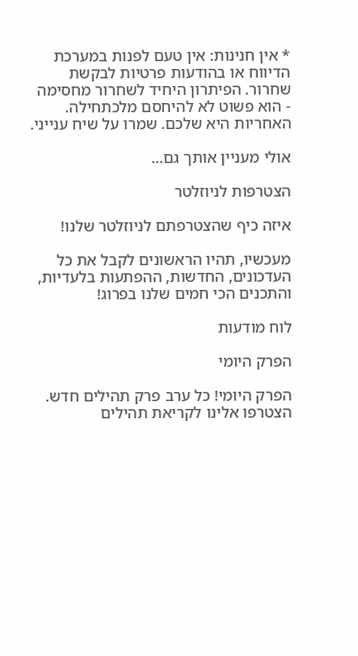* אין חנינות: אין טעם לפנות במערכת הדיווח או בהודעות פרטיות לבקשת שחרור. הפיתרון היחיד לשחרור מחסימה - הוא פשוט לא להיחסם מלכתחילה.
האחריות היא שלכם. שמרו על שיח ענייני.

אולי מעניין אותך גם...

הצטרפות לניוזלטר

איזה כיף שהצטרפתם לניוזלטר שלנו!

מעכשיו, תהיו הראשונים לקבל את כל העדכונים, החדשות, ההפתעות בלעדיות, והתכנים הכי חמים שלנו בפרוג!

לוח מודעות

הפרק היומי

הפרק היומי! כל ערב פרק תהילים חדש. הצטרפו אלינו לקריאת תהילים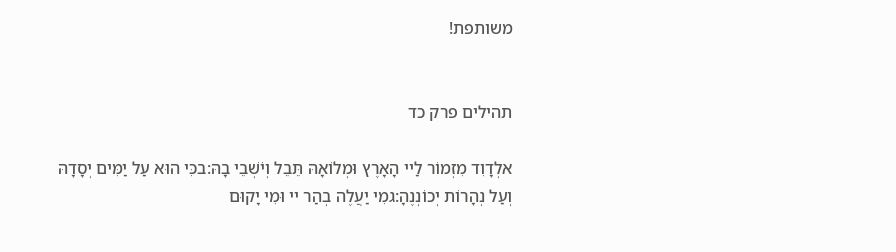משותפת!


תהילים פרק כד

אלְדָוִד מִזְמוֹר לַיי הָאָרֶץ וּמְלוֹאָהּ תֵּבֵל וְיֹשְׁבֵי בָהּ:בכִּי הוּא עַל יַמִּים יְסָדָהּ וְעַל נְהָרוֹת יְכוֹנְנֶהָ:גמִי יַעֲלֶה בְהַר יי וּמִי יָקוּם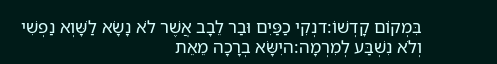בִּמְקוֹם קָדְשׁוֹ:דנְקִי כַפַּיִם וּבַר לֵבָב אֲשֶׁר לֹא נָשָׂא לַשָּׁוְא נַפְשִׁי וְלֹא נִשְׁבַּע לְמִרְמָה:היִשָּׂא בְרָכָה מֵאֵת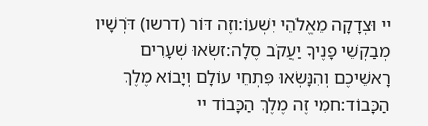יי וּצְדָקָה מֵאֱלֹהֵי יִשְׁעוֹ:וזֶה דּוֹר (דרשו) דֹּרְשָׁיו מְבַקְשֵׁי פָנֶיךָ יַעֲקֹב סֶלָה:זשְׂאוּ שְׁעָרִים רָאשֵׁיכֶם וְהִנָּשְׂאוּ פִּתְחֵי עוֹלָם וְיָבוֹא מֶלֶךְ הַכָּבוֹד:חמִי זֶה מֶלֶךְ הַכָּבוֹד יי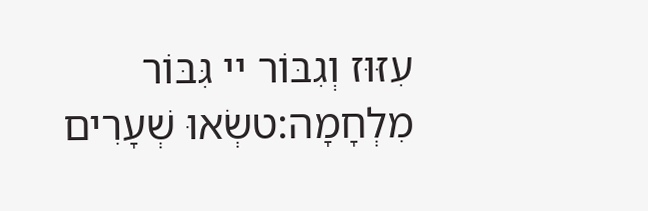עִזּוּז וְגִבּוֹר יי גִּבּוֹר מִלְחָמָה:טשְׂאוּ שְׁעָרִים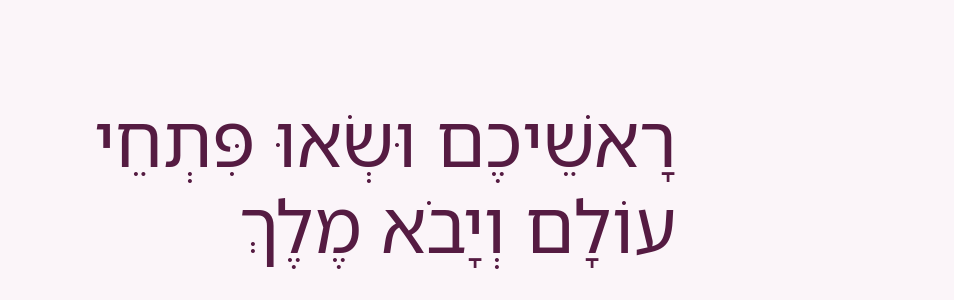רָאשֵׁיכֶם וּשְׂאוּ פִּתְחֵי עוֹלָם וְיָבֹא מֶלֶךְ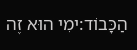הַכָּבוֹד:ימִי הוּא זֶה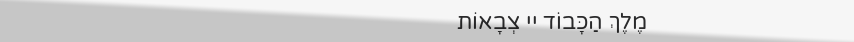מֶלֶךְ הַכָּבוֹד יי צְבָאוֹת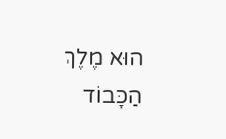הוּא מֶלֶךְ הַכָּבוֹד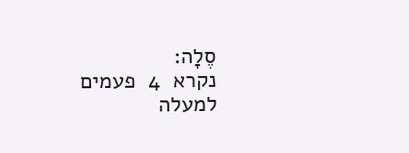סֶלָה:
נקרא  4  פעמים
למעלה